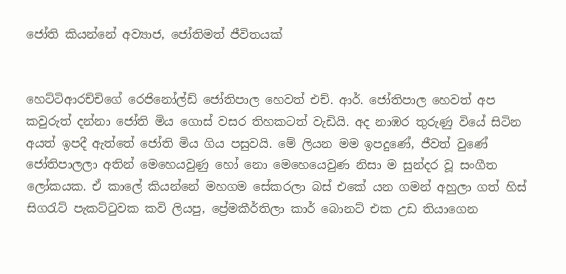ජෝති කියන්නේ අව්‍යාජ, ජෝතිමත් ජීවිතයක්


හෙට්ටිආරච්චිගේ රෙජිනෝල්ඩ් ජෝතිපාල හෙවත් එච්. ආර්. ජෝතිපාල හෙවත් අප කවුරුත් දන්නා ජෝති මිය ගොස් වසර තිහකටත් වැඩියි. අද නාඹර තුරුණු වියේ සිටින අයත් ඉපදී ඇත්තේ ජෝති මිය ගිය පසුවයි. මේ ලියන මම ඉපදුණේ, ජීවත් වුණේ ජෝතිපාලලා අතින් මෙහෙයවුණු හෝ නො මෙහෙයෙවුණ නිසා ම සුන්දර වූ සංගීත ලෝකයක. ඒ කාලේ කියන්නේ මහගම සේකරලා බස් එකේ යන ගමන් අහුලා ගත් හිස් සිගරැට් පැකට්ටුවක කවි ලියපු, ප්‍රේමකීර්තිලා කාර් බොනට් එක උඩ තියාගෙන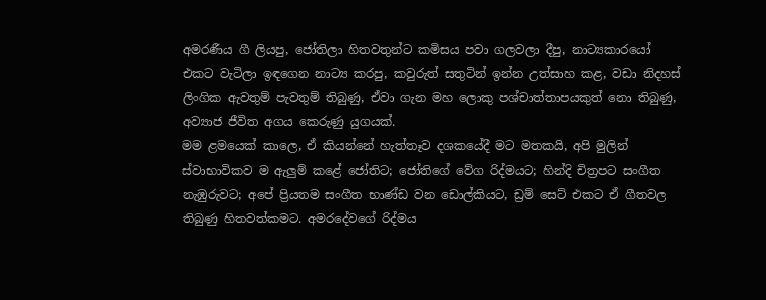අමරණීය ගී ලියපු, ජෝතිලා හිතවතුන්ට කමිසය පවා ගලවලා දීපු, නාට්‍යකාරයෝ එකට වැටිලා ඉඳගෙන නාට්‍ය කරපු, කවුරුත් සතුටින් ඉන්න උත්සාහ කළ, වඩා නිදහස් ලිංගික ඇවතුම් පැවතුම් තිබුණු, ඒවා ගැන මහ ලොකු පශ්චාත්තාපයකුත් නො තිබුණු, අව්‍යාජ ජීවිත අගය කෙරුණු යුගයක්.
මම ළමයෙක් කාලෙ, ඒ කියන්නේ හැත්තෑව දශකයේදී මට මතකයි, අපි මුලින් ස්වාභාවිකව ම ඇලුම් කළේ ජෝතිට; ජෝතිගේ වේග රිද්මයට; හින්දි චිත්‍රපට සංගීත නැඹුරුවට; අපේ ප්‍රියතම සංගීත භාණ්ඩ වන ඩොල්කියට, ඩ්‍රම් සෙට් එකට ඒ ගීතවල තිබුණු හිතවත්කමට. අමරදේවගේ රිද්මය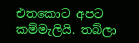එතකොට අපට කම්මැලියි. තබ්ලා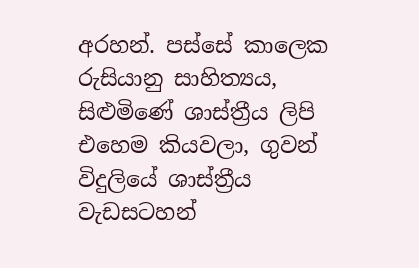අරහන්. පස්සේ කාලෙක රුසියානු සාහිත්‍යය, සිළුමිණේ ශාස්ත්‍රීය ලිපි එහෙම කියවලා, ගුවන් විදුලියේ ශාස්ත්‍රීය වැඩසටහන්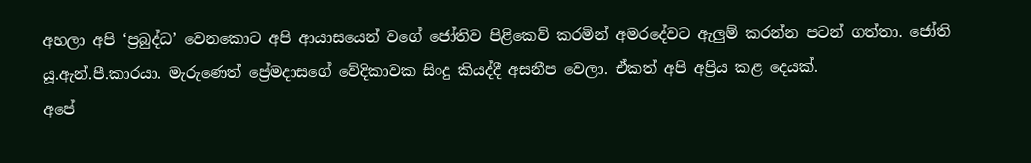අහලා අපි ‘ප්‍රබුද්ධ’ වෙනකොට අපි ආයාසයෙන් වගේ ජෝතිව පිළිකෙව් කරමින් අමරදේවට ඇලුම් කරන්න පටන් ගත්තා. ජෝති යූ.ඇන්.පී.කාරයා. මැරුණෙත් ප්‍රේමදාසගේ වේදිකාවක සිංදු කියද්දී අසනීප වෙලා. ඒකත් අපි අප්‍රිය කළ දෙයක්.
අපේ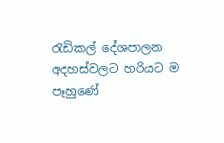රැඩිකල් දේශපාලන අදහස්වලට හරියට ම පෑහුණේ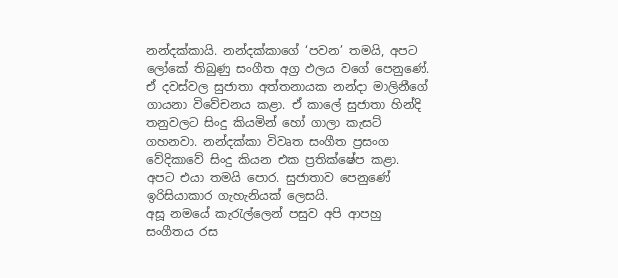නන්දක්කායි. නන්දක්කාගේ ‘පවන’ තමයි, අපට ලෝකේ තිබුණු සංගීත අග්‍ර ඵලය වගේ පෙනුණේ. ඒ දවස්වල සුජාතා අත්තනායක නන්දා මාලිනීගේ ගායනා විවේචනය කළා. ඒ කාලේ සුජාතා හින්දි තනුවලට සිංදු කියමින් හෝ ගාලා කැසට් ගහනවා. නන්දක්කා විවෘත සංගීත ප්‍රසංග වේදිකාවේ සිංදු කියන එක ප්‍රතික්ෂේප කළා. අපට එයා තමයි පොර. සුජාතාව පෙනුණේ ඉරිසියාකාර ගැහැනියක් ලෙසයි.
අසූ නමයේ කැරැල්ලෙන් පසුව අපි ආපහු සංගීතය රස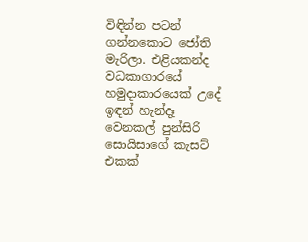විඳින්න පටන් ගන්නකොට ජෝති මැරිලා. එළියකන්ද වධකාගාරයේ හමුදාකාරයෙක් උදේ ඉඳන් හැන්දෑ වෙනකල් පුන්සිරි සොයිසාගේ කැසට් එකක්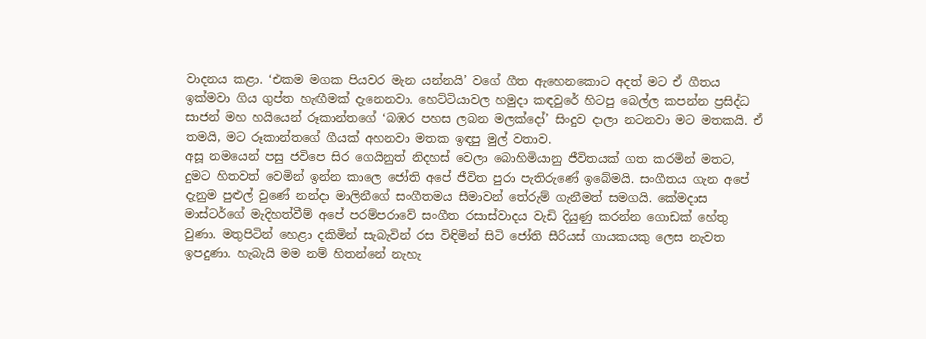වාදනය කළා. ‘එකම මගක පියවර මැන යන්නයි’ වගේ ගීත ඇහෙනකොට අදත් මට ඒ ගීතය ඉක්මවා ගිය ගුප්ත හැඟීමක් දැනෙනවා. හෙට්ටියාවල හමුදා කඳවුරේ හිටපු බෙල්ල කපන්න ප්‍රසිද්ධ සාජන් මහ හයියෙන් රූකාන්තගේ ‘බඹර පහස ලබන මලක්දෝ’ සිංදුව දාලා නටනවා මට මතකයි. ඒ තමයි, මට රූකාන්තගේ ගීයක් අහනවා මතක ඉඳපු මුල් වතාව.
අසූ නමයෙන් පසු ජවිපෙ සිර ගෙයිනුත් නිදහස් වෙලා බොහිමියානු ජීවිතයක් ගත කරමින් මතට, දුමට හිතවත් වෙමින් ඉන්න කාලෙ ජෝති අපේ ජීවිත පුරා පැතිරුණේ ඉබේමයි. සංගීතය ගැන අපේ දැනුම පුළුල් වුණේ නන්දා මාලිනීගේ සංගීතමය සීමාවන් තේරුම් ගැනීමත් සමගයි. කේමදාස මාස්ටර්ගේ මැදිහත්වීම් අපේ පරම්පරාවේ සංගීත රසාස්වාදය වැඩි දියුණු කරන්න ගොඩක් හේතු වුණා. මතුපිටින් හෙළා දකිමින් සැබැවින් රස විඳිමින් සිටි ජෝති සීරියස් ගායකයකු ලෙස නැවත ඉපදුණා. හැබැයි මම නම් හිතන්නේ නැහැ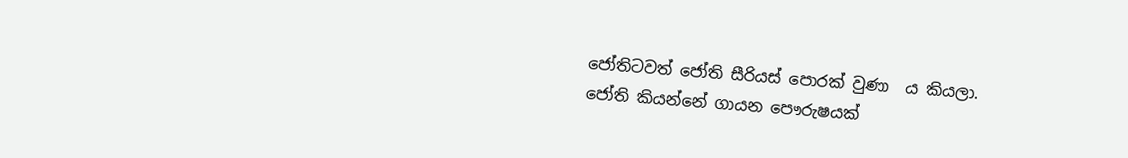ජෝතිටවත් ජෝති සීරියස් පොරක් වුණා  ය කියලා.
ජෝති කියන්නේ ගායන පෞරුෂයක්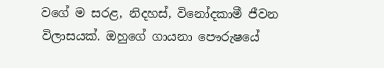වගේ ම සරළ, නිදහස්, විනෝදකාමී ජීවන විලාසයක්. ඔහු‍ගේ ගායනා පෞරුෂයේ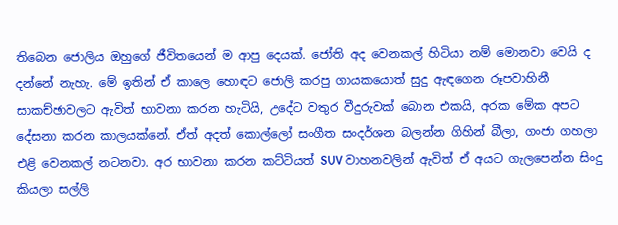තිබෙන ජොලිය ඔහුගේ ජීවිතයෙන් ම ආපු දෙයක්. ජෝති අද වෙනකල් හිටියා නම් මොනවා වෙයි ද දන්නේ නැහැ. මේ ඉතින් ඒ කාලෙ හොඳට ජොලි කරපු ගායකයොත් සුදු ඇඳගෙන රූපවාහිනී සාකච්ඡාවලට ඇවිත් භාවනා කරන හැටියි, උදේට වතුර වීදුරුවක් බොන එකයි, අරක මේක අපට දේසනා කරන කාලයක්නේ. ඒත් අදත් කොල්ලෝ සංගීත සංදර්ශන බලන්න ගිහින් බීලා, ගංජා ගහලා එළි වෙනකල් නටනවා. අර භාවනා කරන කට්ටියත් SUV වාහනවලින් ඇවිත් ඒ අයට ගැලපෙන්න සිංදු කියලා සල්ලි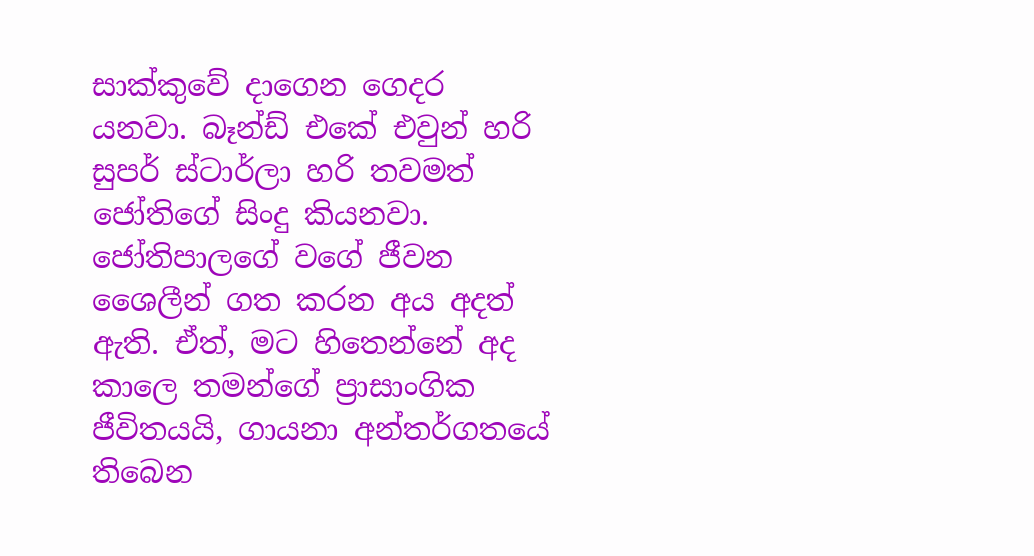සාක්කුවේ දාගෙන ගෙදර යනවා. බෑන්ඩ් එකේ එවුන් හරි සුපර් ස්ටාර්ලා හරි තවමත් ජෝතිගේ සිංදු කියනවා.
ජෝතිපාලගේ වගේ ජීවන ශෛලීන් ගත කරන අය අදත් ඇති. ඒත්, මට හිතෙන්නේ අද කාලෙ තමන්ගේ ප්‍රාසාංගික ජීවිතයයි, ගායනා අන්තර්ගතයේ තිබෙන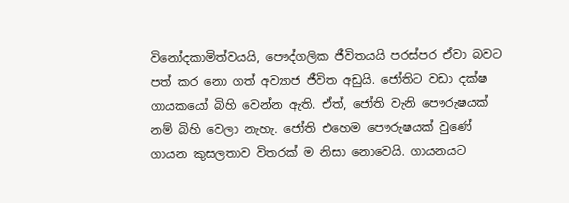විනෝදකාමිත්වයයි, පෞද්ගලික ජීවිතයයි පරස්පර ඒවා බවට පත් කර නො ගත් අව්‍යාජ ජීවිත අඩුයි. ජෝති‍ට වඩා දක්ෂ ගායකයෝ බිහි වෙන්න ඇති. ඒත්, ජෝති වැනි පෞරුෂයක් නම් බිහි වෙලා නැහැ. ජෝති එහෙම පෞරුෂයක් වුණේ ගායන කුසලතාව විතරක් ම නිසා නොවෙයි. ගායනයට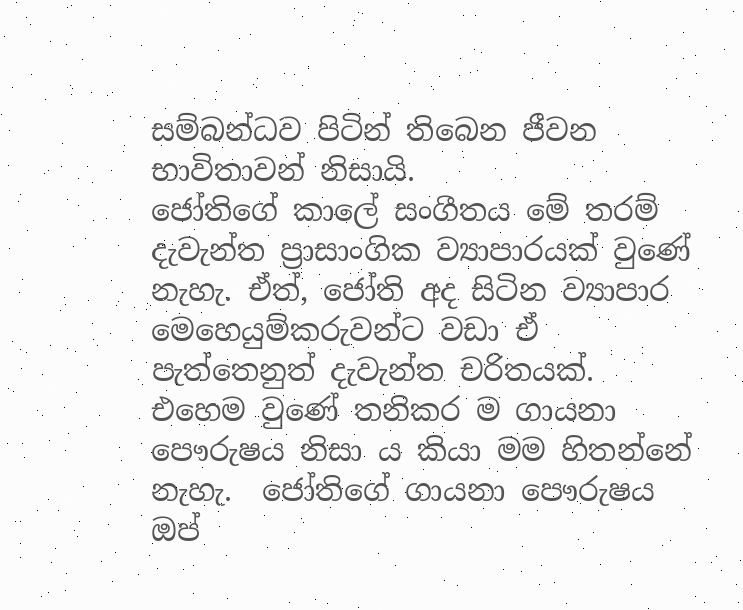සම්බන්ධව පිටින් තිබෙන ජීවන භාවිතාවන් නිසායි.
ජෝතිගේ කාලේ සංගීතය මේ තරම් දැවැන්ත ප්‍රාසාංගික ව්‍යාපාරයක් වුණේ නැහැ. ඒත්, ජෝති අද සිටින ව්‍යාපාර මෙහෙයුම්කරුවන්ට වඩා ඒ පැත්තෙනුත් දැවැන්ත චරිතයක්. එහෙම වුණේ තනිකර ම ගායනා පෞරුෂය නිසා ය කියා මම හිතන්නේ නැහැ.  ජෝතිගේ ගායනා පෞරුෂය ඔප්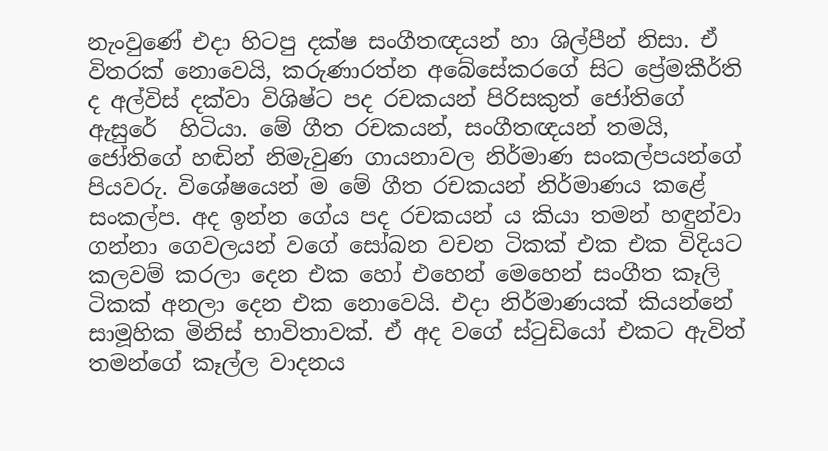නැංවුණේ එදා හිටපු දක්ෂ සංගීතඥයන් හා ශිල්පීන් නිසා. ඒ විතරක් නොවෙයි, කරුණාරත්න අබේසේකරගේ සිට ප්‍රේමකීර්ති ද අල්විස් දක්වා විශිෂ්ට පද රචකයන් පිරිසකුත් ජෝතිගේ ඇසුරේ  හිටියා. මේ ගීත රචකයන්, සංගීතඥයන් තමයි, ජෝතිගේ හඬින් නිමැවුණ ගායනාවල නිර්මාණ සංකල්පයන්ගේ පියවරු. විශේෂයෙන් ම මේ ගීත රචකයන් නිර්මාණය කළේ සංකල්ප. අද ඉන්න ගේය පද රචකයන් ය කියා තමන් හඳුන්වා ගන්නා ගෙවලයන් වගේ සෝබන වචන ටිකක් එක එක විදියට කලවම් කරලා දෙන එක හෝ එහෙන් මෙහෙන් සංගීත කෑලි ටිකක් අනලා දෙන එක නොවෙයි. එදා නිර්මාණයක් කියන්නේ සාමූහික මිනිස් භාවිතාවක්. ඒ අද වගේ ස්ටුඩියෝ එකට ඇවිත් තමන්ගේ කෑල්ල වාදනය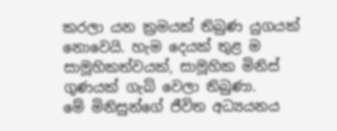කරලා යන ක්‍රමයක් තිබුණ යුගයක් නොවෙයි. හැම දෙයක් තුළ ම සාමූහිකත්වයක්, සාමූහික මිනිස් ගුණයක් ගැබ් වෙලා තිබුණා.
මේ මිනිසුන්ගේ ජීවිත අධ්‍යයනය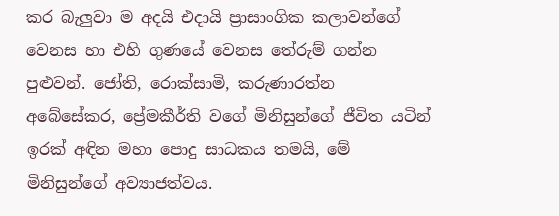කර බැලුවා ම අදයි එදායි ප්‍රාසාංගික කලාවන්ගේ වෙනස හා එහි ගුණයේ වෙනස තේරුම් ගන්න පුළුවන්. ජෝති, රොක්සාමි, කරුණාරත්න අබේසේකර, ප්‍රේමකීර්ති වගේ මිනිසුන්ගේ ජීවිත යටින් ඉරක් අඳින මහා පොදු සාධකය තමයි, මේ මිනිසුන්ගේ අව්‍යාජත්වය.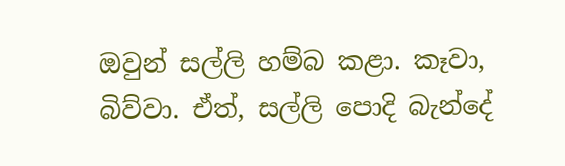ඔවුන් සල්ලි හම්බ කළා. කෑවා, බිව්වා. ඒත්, සල්ලි පොදි බැන්දේ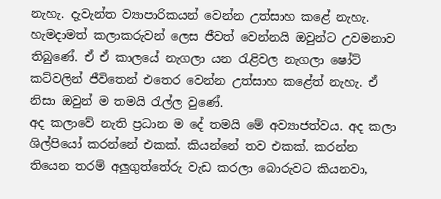නැහැ. දැවැන්ත ව්‍යාපාරිකයන් වෙන්න උත්සාහ කළේ නැහැ. හැමදාමත් කලාකරුවන් ලෙස ජීවත් වෙන්නයි ඔවුන්‍ට උවමනාව තිබුණේ. ඒ ඒ කාලයේ නැගලා යන රැළිවල නැගලා ෂෝට් කට්වලින් ජීවිතෙන් එතෙර වෙන්න උත්සාහ කළේත් නැහැ. ඒ නිසා ඔවුන් ම තමයි රැල්ල වුණේ.
අද කලාවේ නැති ප්‍රධාන ම දේ තමයි මේ අව්‍යාජත්වය. අද කලා ශිල්පියෝ කරන්නේ එකක්. කියන්නේ තව එකක්. කරන්න තියෙන තරම් අලුගුත්තේරු වැඩ කරලා බොරුවට කියනවා,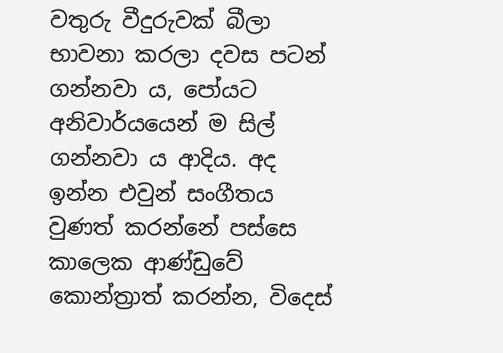වතුරු වීදුරුවක් බීලා භාවනා කරලා දවස පටන් ගන්නවා ය, පෝයට අනිවාර්යයෙන් ම සිල් ගන්නවා ය ආදිය. අද ඉන්න එවුන් සංගීතය වුණත් කරන්නේ පස්සෙ කාලෙක ආණ්ඩුවේ කොන්ත්‍රාත් කරන්න, විදෙස්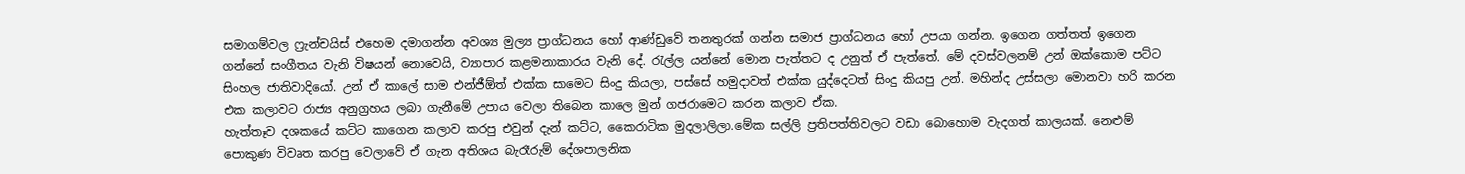සමාගම්වල ෆ්‍රැන්චයිස් එහෙම දමාගන්න අවශ්‍ය මුල්‍ය ප්‍රාග්ධනය හෝ ආණ්ඩුවේ තනතුරක් ගන්න සමාජ ප්‍රාග්ධනය හෝ උපයා ගන්න. ඉගෙන ගත්තත් ඉගෙන ගන්නේ සංගීතය වැනි විෂයන් නොවෙයි, ව්‍යාපාර කළමනාකාරය වැනි දේ. රැල්ල යන්නේ මොන පැත්තට ද උනුත් ඒ පැත්තේ. මේ දවස්වලනම් උන් ‍ඔක්කොම පට්ට සිංහල ජාතිවාදියෝ. උන් ඒ කාලේ සාම එන්ජීඕත් එක්ක සාමෙට සිංදු කියලා, පස්සේ හමුදාවත් එක්ක යුද්දෙටත් සිංදු කියපු උන්. මහින්ද උස්සලා මොනවා හරි කරන එක කලාවට රාජ්‍ය අනුග්‍රහය ලබා ගැනීමේ උපාය වෙලා තිබෙන කාලෙ මුන් ගජරාමෙට කරන කලාව ඒක.
හැත්තෑව දශකයේ කට්ට කාගෙන කලාව කරපු එවුන් දැන් කට්ට, කෛරාටික මුදලාලිලා.මේක සල්ලි ප්‍රතිපත්තිවලට වඩා බොහොම වැදගත් කාලයක්. නෙළුම් පොකුණ විවෘත කරපු වෙලාවේ ඒ ගැන අතිශය බැරෑරුම් දේශපාලනික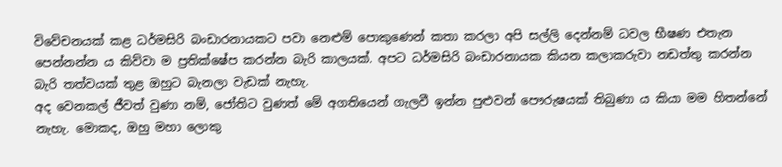විවේචනයක් කළ ධර්මසිරි බංඩාරනායකට පවා නෙළුම් ‍පොකුණෙන් කතා කරලා අපි සල්ලි දෙන්නම් ධවල භීෂණ එතැන පෙන්නන්න ය කිව්වා ම ප්‍රතික්ෂේප කරන්න බැරි කාලයක්. අපට ධර්මසිරි බංඩාරනායක කියන කලාකරුවා නඩත්තු කරන්න බැරි තත්වයක් තුළ ඔහුට බැනලා වැඩක් නැහැ.
අද වෙනකල් ජීවත් වුණා නම්, ජෝතිට වුණත් මේ අගතියෙන් ගැලවී ඉන්න පුළුවන් පෞරුෂයක් තිබුණා ය කියා මම හිතන්නේ නැහැ. මොකද, ඔහු මහා ලොකු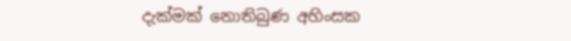දැක්මක් නොතිබුණ අහිංසක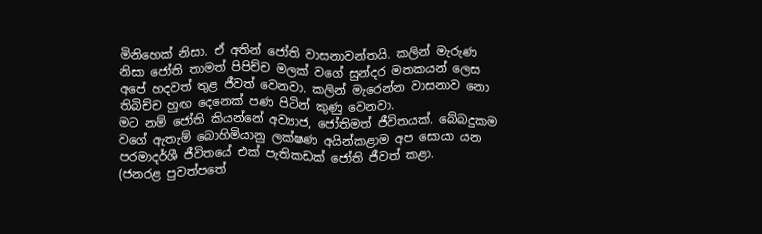මිනිහෙක් නිසා. ඒ අතින් ජෝති වාසනාවන්තයි. කලින් මැරුණ නිසා ජෝති තාමත් පිපිච්ච මලක් වගේ සුන්දර මතකයන් ලෙස අපේ හදවත් තුළ ජීවත් වෙනවා. කලින් මැරෙන්න වාසනාව නො තිබිච්ච හුඟ දෙනෙක් පණ පිටින් කුණු වෙනවා.
මට නම් ජෝති කියන්නේ අව්‍යාජ, ජෝතිමත් ජීවිතයක්. බේබදුකම වගේ ඇතැම් බොහිමියානු ලක්ෂණ අයින්කළාම අප සොයා යන පරමාදර්ශී ජීවිතයේ එක් පැතිකඩක් ජෝති ජීවත් කළා.
(ජනරළ පුවත්පතේ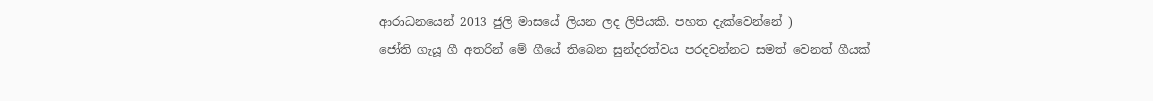ආරාධනයෙන් 2013 ජුලි මාසයේ ලියන ලද ලිපියකි. පහත දැක්වෙන්නේ )
ජෝති ගැයූ ගී අතරින් මේ ගීයේ තිබෙන සුන්දරත්වය පරදවන්නට සමත් වෙනත් ගීයක්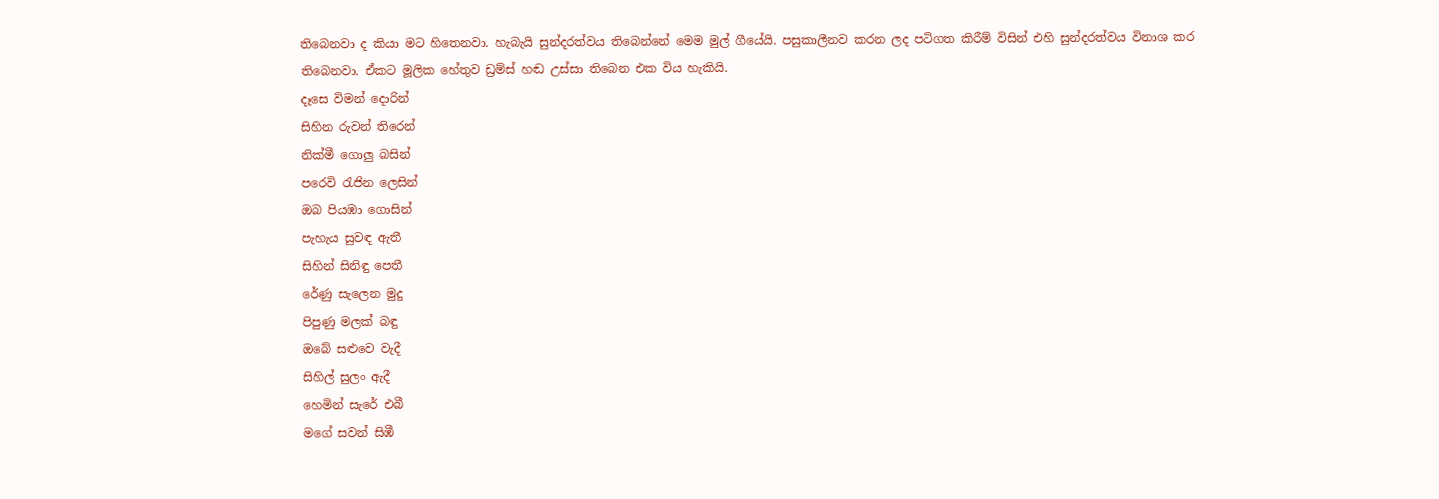තිබෙනවා ද කියා මට හිතෙනවා. හැබැයි සුන්දරත්වය තිබෙන්නේ මෙම මුල් ගීයේයි. පසුකාලීනව කරන ලද පටිගත කිරීම් විසින් එහි සුන්දරත්වය විනාශ කර තිබෙනවා. ඒකට මූලික හේතුව ඩ්‍රම්ස් හඬ උස්සා තිබෙන එක විය හැකියි.
දෑසෙ විමන් දොරින්
සිහින රුවන් තිරෙන්
නික්මී ගොලු බසින්
පරෙවි රැජින ලෙසින්
ඔබ පියඹා ගොසින්
පැහැය සුවඳ ඇතී
සිහින් සිනිඳු පෙතී
රේණු සැලෙන මුදු
පිපුණු මලක් බඳු
ඔබේ සළුවෙ වැදී
සිහිල් සුලං ඇදී
හෙමින් සැරේ එබී
මගේ සවන් සිඹී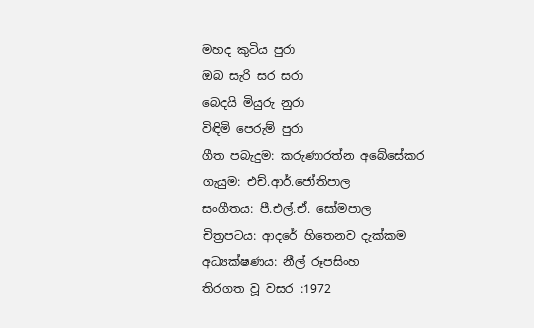මහද කුටිය පුරා
ඔබ සැරි සර සරා
බෙදයි මියුරු නුරා
විඳිමි පෙරුම් පුරා
ගීත පබැදුම: කරුණාරත්න අබේසේකර
ගැයුම: එච්.ආර්.ජෝතිපාල
සංගීතය: පී.එල්.ඒ. සෝමපාල
චිත්‍රපටය: ආදරේ හිතෙනව දැක්කම
අධ්‍යක්ෂණය: නීල් රූපසිංහ
තිරගත වූ වසර :1972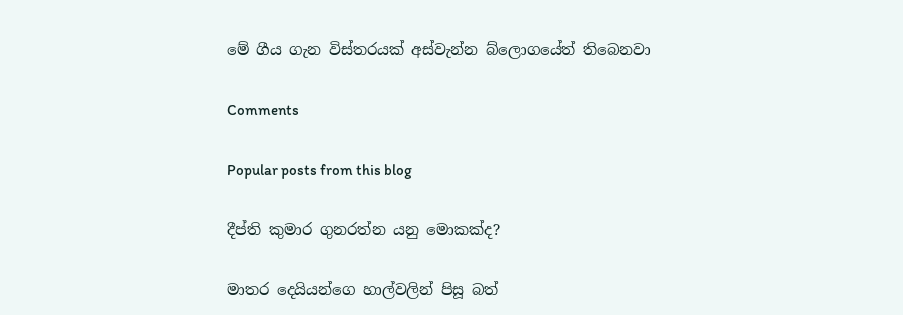මේ ගීය ගැන විස්තරයක් අස්වැන්න බ්ලොගයේත් තිබෙනවා

Comments

Popular posts from this blog

දීප්ති කුමාර ගුනරත්න යනු මොකක්ද?

මාතර දෙයියන්ගෙ හාල්වලින් පිසූ බත්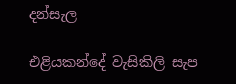දන්සැල

එළියකන්දේ වැසිකිලි සැප